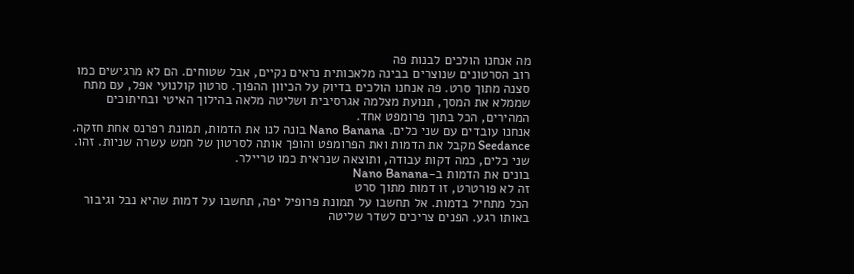מה אנחנו הולכים לבנות פה
רוב הסרטונים שנוצרים בבינה מלאכותית נראים נקיים, אבל שטוחים. הם לא מרגישים כמו סצנה מתוך סרט. פה אנחנו הולכים בדיוק על הכיוון ההפוך. סרטון קולנועי אפל, עם מתח שממלא את המסך, תנועת מצלמה אגרסיבית ושליטה מלאה בהילוך האיטי ובחיתוכים המהירים, הכל בתוך פרומפט אחד.
אנחנו עובדים עם שני כלים. Nano Banana בונה לנו את הדמות, תמונת רפרנס אחת חזקה. Seedance מקבל את הדמות ואת הפרומפט והופך אותה לסרטון של חמש עשרה שניות. זהו. שני כלים, כמה דקות עבודה, ותוצאה שנראית כמו טריילר.
בונים את הדמות ב-Nano Banana
זה לא פורטרט, זו דמות מתוך סרט
הכל מתחיל בדמות. אל תחשבו על תמונת פרופיל יפה, תחשבו על דמות שהיא נבל וגיבור באותו רגע. הפנים צריכים לשדר שליטה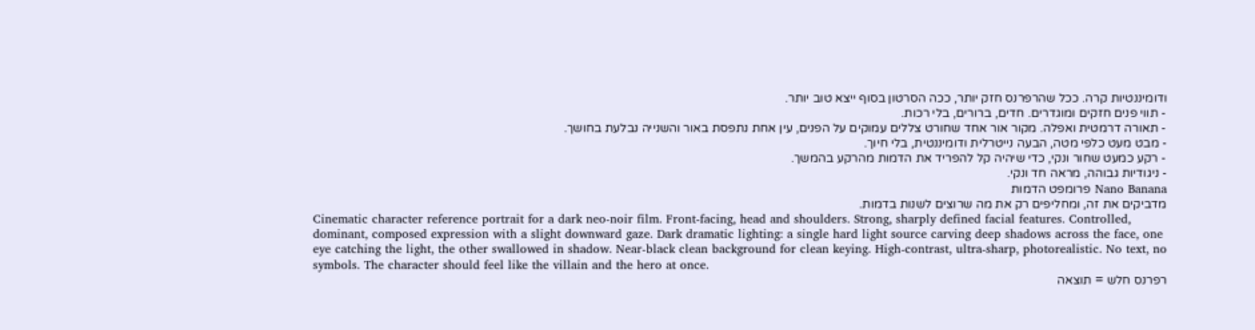ודומיננטיות קרה. ככל שהרפרנס חזק יותר, ככה הסרטון בסוף ייצא טוב יותר.
- תווי פנים חזקים ומוגדרים. חדים, ברורים, בלי רכות.
- תאורה דרמטית ואפלה. מקור אור אחד שחורט צללים עמוקים על הפנים, עין אחת נתפסת באור והשנייה נבלעת בחושך.
- מבט מעט כלפי מטה, הבעה נייטרלית ודומיננטית, בלי חיוך.
- רקע כמעט שחור ונקי, כדי שיהיה קל להפריד את הדמות מהרקע בהמשך.
- ניגודיות גבוהה, מראה חד ונקי.
Nano Banana פרומפט הדמות
מדביקים את זה, ומחליפים רק את מה שרוצים לשנות בדמות.
Cinematic character reference portrait for a dark neo-noir film. Front-facing, head and shoulders. Strong, sharply defined facial features. Controlled, dominant, composed expression with a slight downward gaze. Dark dramatic lighting: a single hard light source carving deep shadows across the face, one eye catching the light, the other swallowed in shadow. Near-black clean background for clean keying. High-contrast, ultra-sharp, photorealistic. No text, no symbols. The character should feel like the villain and the hero at once.
רפרנס חלש = תוצאה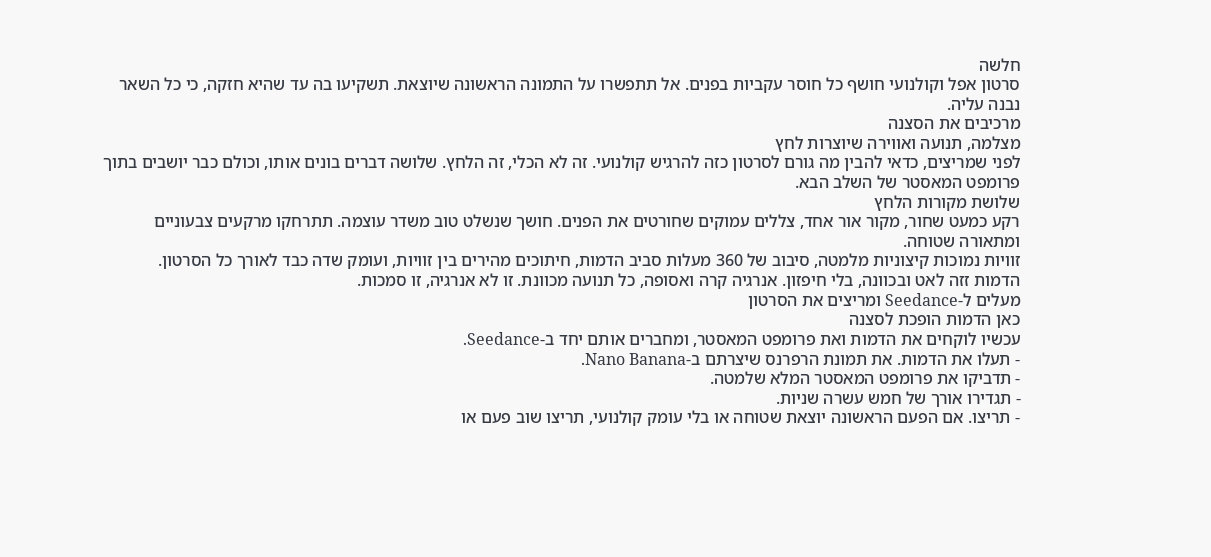חלשה
סרטון אפל וקולנועי חושף כל חוסר עקביות בפנים. אל תתפשרו על התמונה הראשונה שיוצאת. תשקיעו בה עד שהיא חזקה, כי כל השאר נבנה עליה.
מרכיבים את הסצנה
מצלמה, תנועה ואווירה שיוצרות לחץ
לפני שמריצים, כדאי להבין מה גורם לסרטון כזה להרגיש קולנועי. זה לא הכלי, זה הלחץ. שלושה דברים בונים אותו, וכולם כבר יושבים בתוך פרומפט המאסטר של השלב הבא.
שלושת מקורות הלחץ
רקע כמעט שחור, מקור אור אחד, צללים עמוקים שחורטים את הפנים. חושך שנשלט טוב משדר עוצמה. תתרחקו מרקעים צבעוניים ומתאורה שטוחה.
זוויות נמוכות קיצוניות מלמטה, סיבוב של 360 מעלות סביב הדמות, חיתוכים מהירים בין זוויות, ועומק שדה כבד לאורך כל הסרטון.
הדמות זזה לאט ובכוונה, בלי חיפזון. אנרגיה קרה ואסופה, כל תנועה מכוונת. זו לא אנרגיה, זו סמכות.
מעלים ל-Seedance ומריצים את הסרטון
כאן הדמות הופכת לסצנה
עכשיו לוקחים את הדמות ואת פרומפט המאסטר, ומחברים אותם יחד ב-Seedance.
- תעלו את הדמות. את תמונת הרפרנס שיצרתם ב-Nano Banana.
- תדביקו את פרומפט המאסטר המלא שלמטה.
- תגדירו אורך של חמש עשרה שניות.
- תריצו. אם הפעם הראשונה יוצאת שטוחה או בלי עומק קולנועי, תריצו שוב פעם או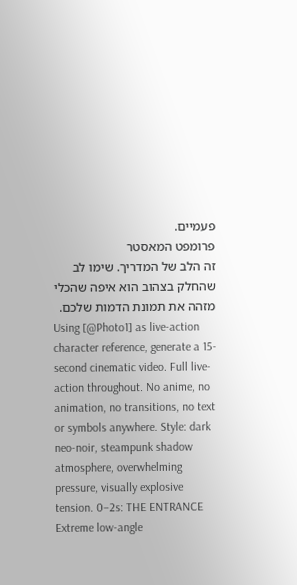פעמיים.
פרומפט המאסטר
זה הלב של המדריך. שימו לב שהחלק בצהוב הוא איפה שהכלי מזהה את תמונת הדמות שלכם.
Using [@Photo1] as live-action character reference, generate a 15-second cinematic video. Full live-action throughout. No anime, no animation, no transitions, no text or symbols anywhere. Style: dark neo-noir, steampunk shadow atmosphere, overwhelming pressure, visually explosive tension. 0–2s: THE ENTRANCE Extreme low-angle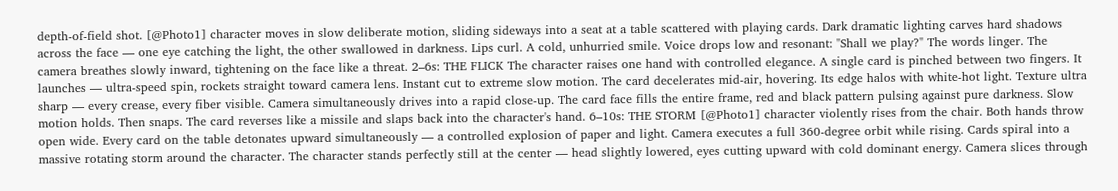depth-of-field shot. [@Photo1] character moves in slow deliberate motion, sliding sideways into a seat at a table scattered with playing cards. Dark dramatic lighting carves hard shadows across the face — one eye catching the light, the other swallowed in darkness. Lips curl. A cold, unhurried smile. Voice drops low and resonant: "Shall we play?" The words linger. The camera breathes slowly inward, tightening on the face like a threat. 2–6s: THE FLICK The character raises one hand with controlled elegance. A single card is pinched between two fingers. It launches — ultra-speed spin, rockets straight toward camera lens. Instant cut to extreme slow motion. The card decelerates mid-air, hovering. Its edge halos with white-hot light. Texture ultra sharp — every crease, every fiber visible. Camera simultaneously drives into a rapid close-up. The card face fills the entire frame, red and black pattern pulsing against pure darkness. Slow motion holds. Then snaps. The card reverses like a missile and slaps back into the character's hand. 6–10s: THE STORM [@Photo1] character violently rises from the chair. Both hands throw open wide. Every card on the table detonates upward simultaneously — a controlled explosion of paper and light. Camera executes a full 360-degree orbit while rising. Cards spiral into a massive rotating storm around the character. The character stands perfectly still at the center — head slightly lowered, eyes cutting upward with cold dominant energy. Camera slices through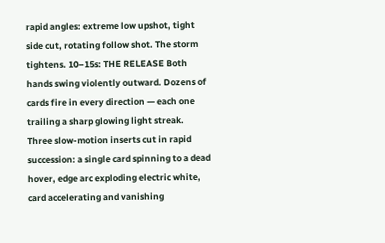rapid angles: extreme low upshot, tight side cut, rotating follow shot. The storm tightens. 10–15s: THE RELEASE Both hands swing violently outward. Dozens of cards fire in every direction — each one trailing a sharp glowing light streak. Three slow-motion inserts cut in rapid succession: a single card spinning to a dead hover, edge arc exploding electric white, card accelerating and vanishing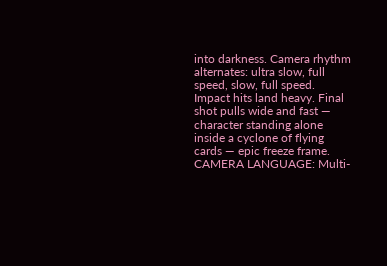into darkness. Camera rhythm alternates: ultra slow, full speed, slow, full speed. Impact hits land heavy. Final shot pulls wide and fast — character standing alone inside a cyclone of flying cards — epic freeze frame. CAMERA LANGUAGE: Multi-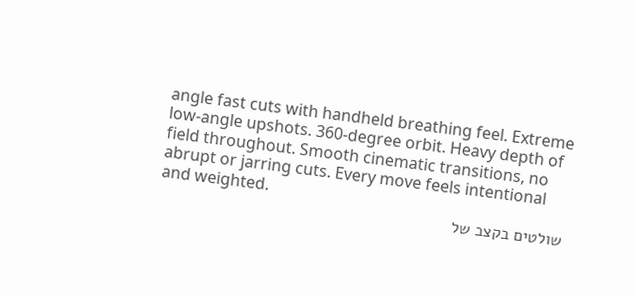angle fast cuts with handheld breathing feel. Extreme low-angle upshots. 360-degree orbit. Heavy depth of field throughout. Smooth cinematic transitions, no abrupt or jarring cuts. Every move feels intentional and weighted.
שולטים בקצב של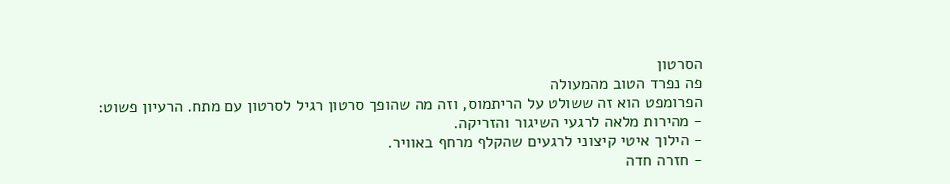הסרטון
פה נפרד הטוב מהמעולה
הפרומפט הוא זה ששולט על הריתמוס, וזה מה שהופך סרטון רגיל לסרטון עם מתח. הרעיון פשוט:
- מהירות מלאה לרגעי השיגור והזריקה.
- הילוך איטי קיצוני לרגעים שהקלף מרחף באוויר.
- חזרה חדה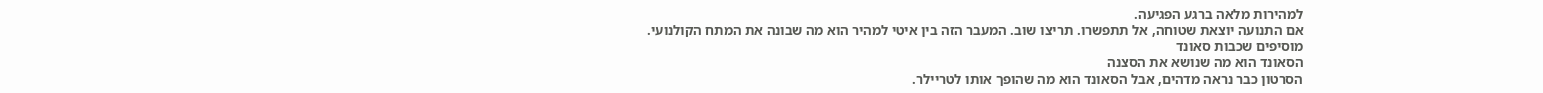למהירות מלאה ברגע הפגיעה.
אם התנועה יוצאת שטוחה, אל תתפשרו. תריצו שוב. המעבר הזה בין איטי למהיר הוא מה שבונה את המתח הקולנועי.
מוסיפים שכבות סאונד
הסאונד הוא מה שנושא את הסצנה
הסרטון כבר נראה מדהים, אבל הסאונד הוא מה שהופך אותו לטריילר.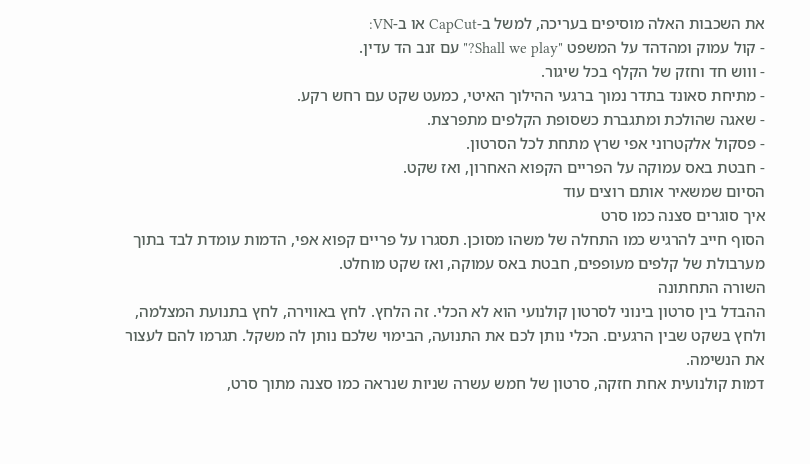את השכבות האלה מוסיפים בעריכה, למשל ב-CapCut או ב-VN:
- קול עמוק ומהדהד על המשפט "Shall we play?" עם זנב הד עדין.
- וווש חד וחזק של הקלף בכל שיגור.
- מתיחת סאונד בתדר נמוך ברגעי ההילוך האיטי, כמעט שקט עם רחש רקע.
- שאגה שהולכת ומתגברת כשסופת הקלפים מתפרצת.
- פסקול אלקטרוני אפי שרץ מתחת לכל הסרטון.
- חבטת באס עמוקה על הפריים הקפוא האחרון, ואז שקט.
הסיום שמשאיר אותם רוצים עוד
איך סוגרים סצנה כמו סרט
הסוף חייב להרגיש כמו התחלה של משהו מסוכן. תסגרו על פריים קפוא אפי, הדמות עומדת לבד בתוך מערבולת של קלפים מעופפים, חבטת באס עמוקה, ואז שקט מוחלט.
השורה התחתונה
ההבדל בין סרטון בינוני לסרטון קולנועי הוא לא הכלי. זה הלחץ. לחץ באווירה, לחץ בתנועת המצלמה, ולחץ בשקט שבין הרגעים. הכלי נותן לכם את התנועה, הבימוי שלכם נותן לה משקל. תגרמו להם לעצור את הנשימה.
דמות קולנועית אחת חזקה, סרטון של חמש עשרה שניות שנראה כמו סצנה מתוך סרט,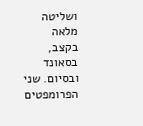ושליטה מלאה בקצב, בסאונד ובסיום. שני הפרומפטים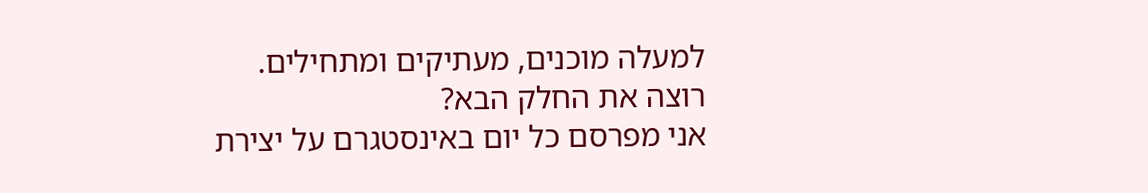למעלה מוכנים, מעתיקים ומתחילים.
רוצה את החלק הבא?
אני מפרסם כל יום באינסטגרם על יצירת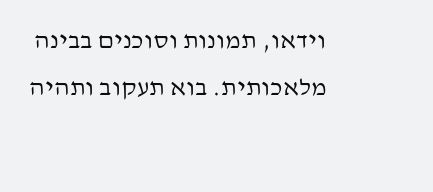וידאו, תמונות וסוכנים בבינה מלאכותית. בוא תעקוב ותהיה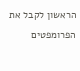הראשון לקבל את הפרומפטים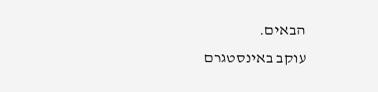הבאים.
עוקב באינסטגרם